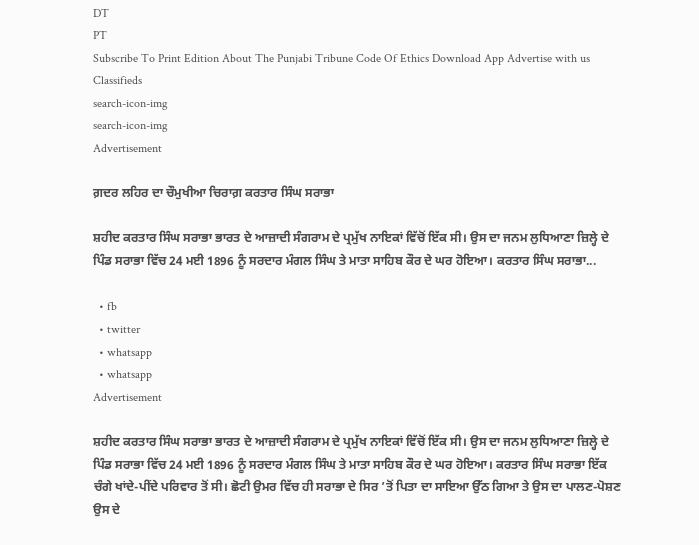DT
PT
Subscribe To Print Edition About The Punjabi Tribune Code Of Ethics Download App Advertise with us Classifieds
search-icon-img
search-icon-img
Advertisement

ਗ਼ਦਰ ਲਹਿਰ ਦਾ ਚੌਮੁਖੀਆ ਚਿਰਾਗ਼ ਕਰਤਾਰ ਸਿੰਘ ਸਰਾਭਾ

ਸ਼ਹੀਦ ਕਰਤਾਰ ਸਿੰਘ ਸਰਾਭਾ ਭਾਰਤ ਦੇ ਆਜ਼ਾਦੀ ਸੰਗਰਾਮ ਦੇ ਪ੍ਰਮੁੱਖ ਨਾਇਕਾਂ ਵਿੱਚੋਂ ਇੱਕ ਸੀ। ਉਸ ਦਾ ਜਨਮ ਲੁਧਿਆਣਾ ਜ਼ਿਲ੍ਹੇ ਦੇ ਪਿੰਡ ਸਰਾਭਾ ਵਿੱਚ 24 ਮਈ 1896 ਨੂੰ ਸਰਦਾਰ ਮੰਗਲ ਸਿੰਘ ਤੇ ਮਾਤਾ ਸਾਹਿਬ ਕੌਰ ਦੇ ਘਰ ਹੋਇਆ। ਕਰਤਾਰ ਸਿੰਘ ਸਰਾਭਾ...

  • fb
  • twitter
  • whatsapp
  • whatsapp
Advertisement

ਸ਼ਹੀਦ ਕਰਤਾਰ ਸਿੰਘ ਸਰਾਭਾ ਭਾਰਤ ਦੇ ਆਜ਼ਾਦੀ ਸੰਗਰਾਮ ਦੇ ਪ੍ਰਮੁੱਖ ਨਾਇਕਾਂ ਵਿੱਚੋਂ ਇੱਕ ਸੀ। ਉਸ ਦਾ ਜਨਮ ਲੁਧਿਆਣਾ ਜ਼ਿਲ੍ਹੇ ਦੇ ਪਿੰਡ ਸਰਾਭਾ ਵਿੱਚ 24 ਮਈ 1896 ਨੂੰ ਸਰਦਾਰ ਮੰਗਲ ਸਿੰਘ ਤੇ ਮਾਤਾ ਸਾਹਿਬ ਕੌਰ ਦੇ ਘਰ ਹੋਇਆ। ਕਰਤਾਰ ਸਿੰਘ ਸਰਾਭਾ ਇੱਕ ਚੰਗੇ ਖਾਂਦੇ-ਪੀਂਦੇ ਪਰਿਵਾਰ ਤੋਂ ਸੀ। ਛੋਟੀ ਉਮਰ ਵਿੱਚ ਹੀ ਸਰਾਭਾ ਦੇ ਸਿਰ ’ਤੋਂ ਪਿਤਾ ਦਾ ਸਾਇਆ ਉੱਠ ਗਿਆ ਤੇ ਉਸ ਦਾ ਪਾਲਣ-ਪੋਸ਼ਣ ਉਸ ਦੇ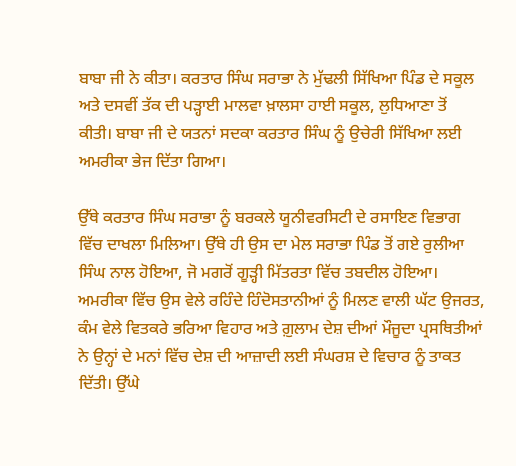ਬਾਬਾ ਜੀ ਨੇ ਕੀਤਾ। ਕਰਤਾਰ ਸਿੰਘ ਸਰਾਭਾ ਨੇ ਮੁੱਢਲੀ ਸਿੱਖਿਆ ਪਿੰਡ ਦੇ ਸਕੂਲ ਅਤੇ ਦਸਵੀਂ ਤੱਕ ਦੀ ਪੜ੍ਹਾਈ ਮਾਲਵਾ ਖ਼ਾਲਸਾ ਹਾਈ ਸਕੂਲ, ਲੁਧਿਆਣਾ ਤੋਂ ਕੀਤੀ। ਬਾਬਾ ਜੀ ਦੇ ਯਤਨਾਂ ਸਦਕਾ ਕਰਤਾਰ ਸਿੰਘ ਨੂੰ ਉਚੇਰੀ ਸਿੱਖਿਆ ਲਈ ਅਮਰੀਕਾ ਭੇਜ ਦਿੱਤਾ ਗਿਆ।

ਉੱਥੇ ਕਰਤਾਰ ਸਿੰਘ ਸਰਾਭਾ ਨੂੰ ਬਰਕਲੇ ਯੂਨੀਵਰਸਿਟੀ ਦੇ ਰਸਾਇਣ ਵਿਭਾਗ ਵਿੱਚ ਦਾਖਲਾ ਮਿਲਿਆ। ਉੱਥੇ ਹੀ ਉਸ ਦਾ ਮੇਲ ਸਰਾਭਾ ਪਿੰਡ ਤੋਂ ਗਏ ਰੁਲੀਆ ਸਿੰਘ ਨਾਲ ਹੋਇਆ, ਜੋ ਮਗਰੋਂ ਗੂੜ੍ਹੀ ਮਿੱਤਰਤਾ ਵਿੱਚ ਤਬਦੀਲ ਹੋਇਆ। ਅਮਰੀਕਾ ਵਿੱਚ ਉਸ ਵੇਲੇ ਰਹਿੰਦੇ ਹਿੰਦੋਸਤਾਨੀਆਂ ਨੂੰ ਮਿਲਣ ਵਾਲੀ ਘੱਟ ਉਜਰਤ, ਕੰਮ ਵੇਲੇ ਵਿਤਕਰੇ ਭਰਿਆ ਵਿਹਾਰ ਅਤੇ ਗ਼ੁਲਾਮ ਦੇਸ਼ ਦੀਆਂ ਮੌਜੂਦਾ ਪ੍ਰਸਥਿਤੀਆਂ ਨੇ ਉਨ੍ਹਾਂ ਦੇ ਮਨਾਂ ਵਿੱਚ ਦੇਸ਼ ਦੀ ਆਜ਼ਾਦੀ ਲਈ ਸੰਘਰਸ਼ ਦੇ ਵਿਚਾਰ ਨੂੰ ਤਾਕਤ ਦਿੱਤੀ। ਉੱਘੇ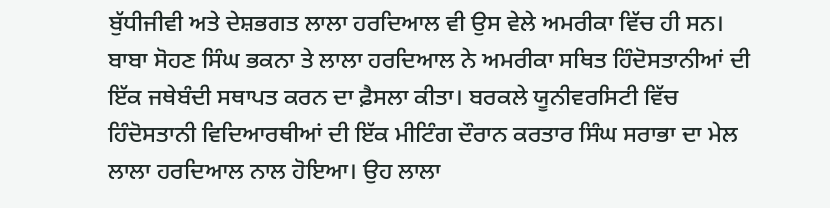ਬੁੱਧੀਜੀਵੀ ਅਤੇ ਦੇਸ਼ਭਗਤ ਲਾਲਾ ਹਰਦਿਆਲ ਵੀ ਉਸ ਵੇਲੇ ਅਮਰੀਕਾ ਵਿੱਚ ਹੀ ਸਨ। ਬਾਬਾ ਸੋਹਣ ਸਿੰਘ ਭਕਨਾ ਤੇ ਲਾਲਾ ਹਰਦਿਆਲ ਨੇ ਅਮਰੀਕਾ ਸਥਿਤ ਹਿੰਦੋਸਤਾਨੀਆਂ ਦੀ ਇੱਕ ਜਥੇਬੰਦੀ ਸਥਾਪਤ ਕਰਨ ਦਾ ਫ਼ੈਸਲਾ ਕੀਤਾ। ਬਰਕਲੇ ਯੂਨੀਵਰਸਿਟੀ ਵਿੱਚ ਹਿੰਦੋਸਤਾਨੀ ਵਿਦਿਆਰਥੀਆਂ ਦੀ ਇੱਕ ਮੀਟਿੰਗ ਦੌਰਾਨ ਕਰਤਾਰ ਸਿੰਘ ਸਰਾਭਾ ਦਾ ਮੇਲ ਲਾਲਾ ਹਰਦਿਆਲ ਨਾਲ ਹੋਇਆ। ਉਹ ਲਾਲਾ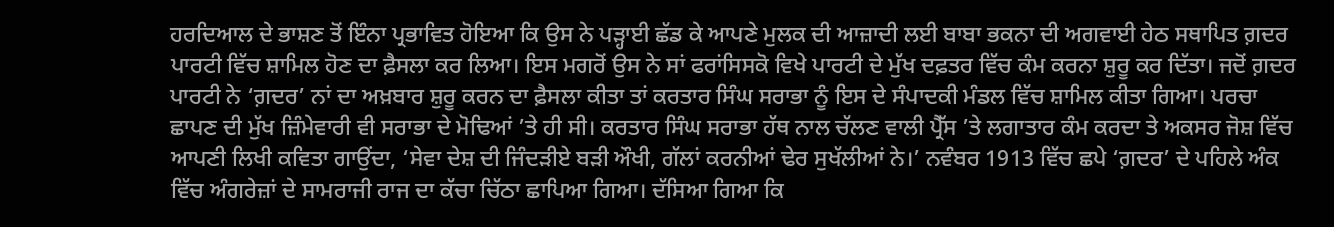ਹਰਦਿਆਲ ਦੇ ਭਾਸ਼ਣ ਤੋਂ ਇੰਨਾ ਪ੍ਰਭਾਵਿਤ ਹੋਇਆ ਕਿ ਉਸ ਨੇ ਪੜ੍ਹਾਈ ਛੱਡ ਕੇ ਆਪਣੇ ਮੁਲਕ ਦੀ ਆਜ਼ਾਦੀ ਲਈ ਬਾਬਾ ਭਕਨਾ ਦੀ ਅਗਵਾਈ ਹੇਠ ਸਥਾਪਿਤ ਗ਼ਦਰ ਪਾਰਟੀ ਵਿੱਚ ਸ਼ਾਮਿਲ ਹੋਣ ਦਾ ਫ਼ੈਸਲਾ ਕਰ ਲਿਆ। ਇਸ ਮਗਰੋਂ ਉਸ ਨੇ ਸਾਂ ਫਰਾਂਸਿਸਕੋ ਵਿਖੇ ਪਾਰਟੀ ਦੇ ਮੁੱਖ ਦਫ਼ਤਰ ਵਿੱਚ ਕੰਮ ਕਰਨਾ ਸ਼ੁਰੂ ਕਰ ਦਿੱਤਾ। ਜਦੋਂ ਗ਼ਦਰ ਪਾਰਟੀ ਨੇ ‘ਗ਼ਦਰ’ ਨਾਂ ਦਾ ਅਖ਼ਬਾਰ ਸ਼ੁਰੂ ਕਰਨ ਦਾ ਫ਼ੈਸਲਾ ਕੀਤਾ ਤਾਂ ਕਰਤਾਰ ਸਿੰਘ ਸਰਾਭਾ ਨੂੰ ਇਸ ਦੇ ਸੰਪਾਦਕੀ ਮੰਡਲ ਵਿੱਚ ਸ਼ਾਮਿਲ ਕੀਤਾ ਗਿਆ। ਪਰਚਾ ਛਾਪਣ ਦੀ ਮੁੱਖ ਜ਼ਿੰਮੇਵਾਰੀ ਵੀ ਸਰਾਭਾ ਦੇ ਮੋਢਿਆਂ ’ਤੇ ਹੀ ਸੀ। ਕਰਤਾਰ ਸਿੰਘ ਸਰਾਭਾ ਹੱਥ ਨਾਲ ਚੱਲਣ ਵਾਲੀ ਪ੍ਰੈੱਸ ’ਤੇ ਲਗਾਤਾਰ ਕੰਮ ਕਰਦਾ ਤੇ ਅਕਸਰ ਜੋਸ਼ ਵਿੱਚ ਆਪਣੀ ਲਿਖੀ ਕਵਿਤਾ ਗਾਉਂਦਾ, ‘ਸੇਵਾ ਦੇਸ਼ ਦੀ ਜਿੰਦੜੀਏ ਬੜੀ ਔਖੀ, ਗੱਲਾਂ ਕਰਨੀਆਂ ਢੇਰ ਸੁਖੱਲੀਆਂ ਨੇ।’ ਨਵੰਬਰ 1913 ਵਿੱਚ ਛਪੇ ‘ਗ਼ਦਰ’ ਦੇ ਪਹਿਲੇ ਅੰਕ ਵਿੱਚ ਅੰਗਰੇਜ਼ਾਂ ਦੇ ਸਾਮਰਾਜੀ ਰਾਜ ਦਾ ਕੱਚਾ ਚਿੱਠਾ ਛਾਪਿਆ ਗਿਆ। ਦੱਸਿਆ ਗਿਆ ਕਿ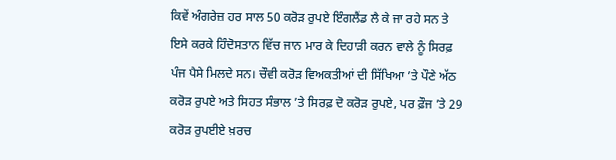ਕਿਵੇਂ ਅੰਗਰੇਜ਼ ਹਰ ਸਾਲ 50 ਕਰੋੜ ਰੁਪਏ ਇੰਗਲੈਂਡ ਲੈ ਕੇ ਜਾ ਰਹੇ ਸਨ ਤੇ ਇਸੇ ਕਰਕੇ ਹਿੰਦੋਸਤਾਨ ਵਿੱਚ ਜਾਨ ਮਾਰ ਕੇ ਦਿਹਾੜੀ ਕਰਨ ਵਾਲੇ ਨੂੰ ਸਿਰਫ਼ ਪੰਜ ਪੈਸੇ ਮਿਲਦੇ ਸਨ। ਚੌਵੀ ਕਰੋੜ ਵਿਅਕਤੀਆਂ ਦੀ ਸਿੱਖਿਆ ’ਤੇ ਪੌਣੇ ਅੱਠ ਕਰੋੜ ਰੁਪਏ ਅਤੇ ਸਿਹਤ ਸੰਭਾਲ ’ਤੇ ਸਿਰਫ਼ ਦੋ ਕਰੋੜ ਰੁਪਏ, ਪਰ ਫ਼ੌਜ ’ਤੇ 29 ਕਰੋੜ ਰੁਪਈਏ ਖ਼ਰਚ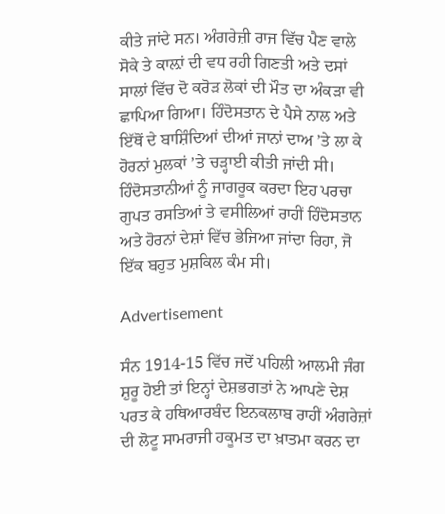ਕੀਤੇ ਜਾਂਦੇ ਸਨ। ਅੰਗਰੇਜ਼ੀ ਰਾਜ ਵਿੱਚ ਪੈਣ ਵਾਲੇ ਸੋਕੇ ਤੇ ਕਾਲ਼ਾਂ ਦੀ ਵਧ ਰਹੀ ਗਿਣਤੀ ਅਤੇ ਦਸਾਂ ਸਾਲਾਂ ਵਿੱਚ ਦੋ ਕਰੋੜ ਲੋਕਾਂ ਦੀ ਮੌਤ ਦਾ ਅੰਕੜਾ ਵੀ ਛਾਪਿਆ ਗਿਆ। ਹਿੰਦੋਸਤਾਨ ਦੇ ਪੈਸੇ ਨਾਲ ਅਤੇ ਇੱਥੋਂ ਦੇ ਬਾਸ਼ਿੰਦਿਆਂ ਦੀਆਂ ਜਾਨਾਂ ਦਾਅ ’ਤੇ ਲਾ ਕੇ ਹੋਰਨਾਂ ਮੁਲਕਾਂ ’ਤੇ ਚੜ੍ਹਾਈ ਕੀਤੀ ਜਾਂਦੀ ਸੀ। ਹਿੰਦੋਸਤਾਨੀਆਂ ਨੂੰ ਜਾਗਰੂਕ ਕਰਦਾ ਇਹ ਪਰਚਾ ਗੁਪਤ ਰਸਤਿਆਂ ਤੇ ਵਸੀਲਿਆਂ ਰਾਹੀਂ ਹਿੰਦੋਸਤਾਨ ਅਤੇ ਹੋਰਨਾਂ ਦੇਸ਼ਾਂ ਵਿੱਚ ਭੇਜਿਆ ਜਾਂਦਾ ਰਿਹਾ, ਜੋ ਇੱਕ ਬਹੁਤ ਮੁਸ਼ਕਿਲ ਕੰਮ ਸੀ।

Advertisement

ਸੰਨ 1914-15 ਵਿੱਚ ਜਦੋਂ ਪਹਿਲੀ ਆਲਮੀ ਜੰਗ ਸ਼ੁਰੂ ਹੋਈ ਤਾਂ ਇਨ੍ਹਾਂ ਦੇਸ਼ਭਗਤਾਂ ਨੇ ਆਪਣੇ ਦੇਸ਼ ਪਰਤ ਕੇ ਹਥਿਆਰਬੰਦ ਇਨਕਲਾਬ ਰਾਹੀਂ ਅੰਗਰੇਜ਼ਾਂ ਦੀ ਲੋਟੂ ਸਾਮਰਾਜੀ ਹਕੂਮਤ ਦਾ ਖ਼ਾਤਮਾ ਕਰਨ ਦਾ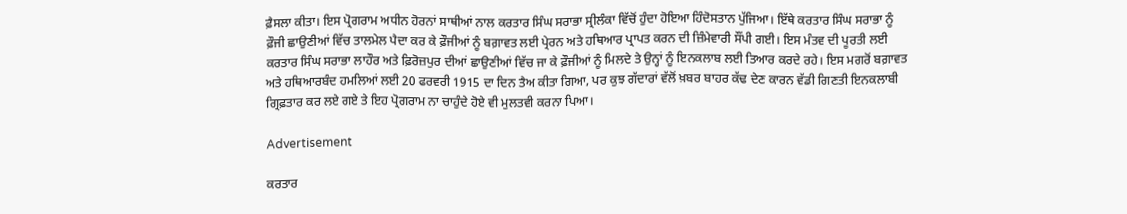ਫ਼ੈਸਲਾ ਕੀਤਾ। ਇਸ ਪ੍ਰੋਗਰਾਮ ਅਧੀਨ ਹੋਰਨਾਂ ਸਾਥੀਆਂ ਨਾਲ ਕਰਤਾਰ ਸਿੰਘ ਸਰਾਭਾ ਸ੍ਰੀਲੰਕਾ ਵਿੱਚੋਂ ਹੁੰਦਾ ਹੋਇਆ ਹਿੰਦੋਸਤਾਨ ਪੁੱਜਿਆ। ਇੱਥੇ ਕਰਤਾਰ ਸਿੰਘ ਸਰਾਭਾ ਨੂੰ ਫ਼ੌਜੀ ਛਾਉਣੀਆਂ ਵਿੱਚ ਤਾਲਮੇਲ ਪੈਦਾ ਕਰ ਕੇ ਫ਼ੌਜੀਆਂ ਨੂੰ ਬਗ਼ਾਵਤ ਲਈ ਪ੍ਰੇਰਨ ਅਤੇ ਹਥਿਆਰ ਪ੍ਰਾਪਤ ਕਰਨ ਦੀ ਜ਼ਿੰਮੇਵਾਰੀ ਸੌਂਪੀ ਗਈ। ਇਸ ਮੰਤਵ ਦੀ ਪੂਰਤੀ ਲਈ ਕਰਤਾਰ ਸਿੰਘ ਸਰਾਭਾ ਲਾਹੌਰ ਅਤੇ ਫ਼ਿਰੋਜ਼ਪੁਰ ਦੀਆਂ ਛਾਉਣੀਆਂ ਵਿੱਚ ਜਾ ਕੇ ਫ਼ੌਜੀਆਂ ਨੂੰ ਮਿਲਦੇ ਤੇ ਉਨ੍ਹਾਂ ਨੂੰ ਇਨਕਲਾਬ ਲਈ ਤਿਆਰ ਕਰਦੇ ਰਹੇ। ਇਸ ਮਗਰੋਂ ਬਗ਼ਾਵਤ ਅਤੇ ਹਥਿਆਰਬੰਦ ਹਮਲਿਆਂ ਲਈ 20 ਫਰਵਰੀ 1915 ਦਾ ਦਿਨ ਤੈਅ ਕੀਤਾ ਗਿਆ, ਪਰ ਕੁਝ ਗੱਦਾਰਾਂ ਵੱਲੋਂ ਖ਼ਬਰ ਬਾਹਰ ਕੱਢ ਦੇਣ ਕਾਰਨ ਵੱਡੀ ਗਿਣਤੀ ਇਨਕਲਾਬੀ ਗ੍ਰਿਫ਼ਤਾਰ ਕਰ ਲਏ ਗਏ ਤੇ ਇਹ ਪ੍ਰੋਗਰਾਮ ਨਾ ਚਾਹੁੰਦੇ ਹੋਏ ਵੀ ਮੁਲਤਵੀ ਕਰਨਾ ਪਿਆ।

Advertisement

ਕਰਤਾਰ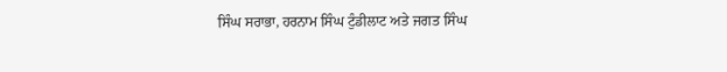ਸਿੰਘ ਸਰਾਭਾ, ਹਰਨਾਮ ਸਿੰਘ ਟੁੰਡੀਲਾਟ ਅਤੇ ਜਗਤ ਸਿੰਘ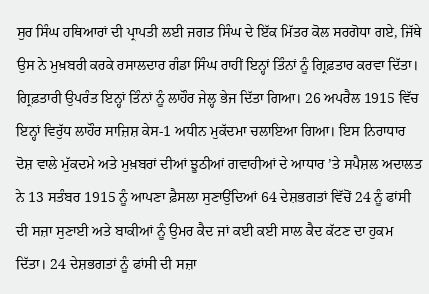ਸੁਰ ਸਿੰਘ ਹਥਿਆਰਾਂ ਦੀ ਪ੍ਰਾਪਤੀ ਲਈ ਜਗਤ ਸਿੰਘ ਦੇ ਇੱਕ ਮਿੱਤਰ ਕੋਲ ਸਰਗੋਧਾ ਗਏ, ਜਿੱਥੇ ਉਸ ਨੇ ਮੁਖ਼ਬਰੀ ਕਰਕੇ ਰਸਾਲਦਾਰ ਗੰਡਾ ਸਿੰਘ ਰਾਹੀਂ ਇਨ੍ਹਾਂ ਤਿੰਨਾਂ ਨੂੰ ਗ੍ਰਿਫ਼ਤਾਰ ਕਰਵਾ ਦਿੱਤਾ। ਗ੍ਰਿਫ਼ਤਾਰੀ ਉਪਰੰਤ ਇਨ੍ਹਾਂ ਤਿੰਨਾਂ ਨੂੰ ਲਾਹੌਰ ਜੇਲ੍ਹ ਭੇਜ ਦਿੱਤਾ ਗਿਆ। 26 ਅਪਰੈਲ 1915 ਵਿੱਚ ਇਨ੍ਹਾਂ ਵਿਰੁੱਧ ਲਾਹੌਰ ਸਾਜ਼ਿਸ਼ ਕੇਸ-1 ਅਧੀਨ ਮੁਕੱਦਮਾ ਚਲਾਇਆ ਗਿਆ। ਇਸ ਨਿਰਾਧਾਰ ਦੋਸ਼ ਵਾਲੇ ਮੁੱਕਦਮੇ ਅਤੇ ਮੁਖ਼ਬਰਾਂ ਦੀਆਂ ਝੂਠੀਆਂ ਗਵਾਹੀਆਂ ਦੇ ਆਧਾਰ ’ਤੇ ਸਪੈਸ਼ਲ ਅਦਾਲਤ ਨੇ 13 ਸਤੰਬਰ 1915 ਨੂੰ ਆਪਣਾ ਫ਼ੈਸਲਾ ਸੁਣਾਉਂਦਿਆਂ 64 ਦੇਸ਼ਭਗਤਾਂ ਵਿੱਚੋਂ 24 ਨੂੰ ਫਾਂਸੀ ਦੀ ਸਜ਼ਾ ਸੁਣਾਈ ਅਤੇ ਬਾਕੀਆਂ ਨੂੰ ਉਮਰ ਕੈਦ ਜਾਂ ਕਈ ਕਈ ਸਾਲ ਕੈਦ ਕੱਟਣ ਦਾ ਹੁਕਮ ਦਿੱਤਾ। 24 ਦੇਸ਼ਭਗਤਾਂ ਨੂੰ ਫਾਂਸੀ ਦੀ ਸਜ਼ਾ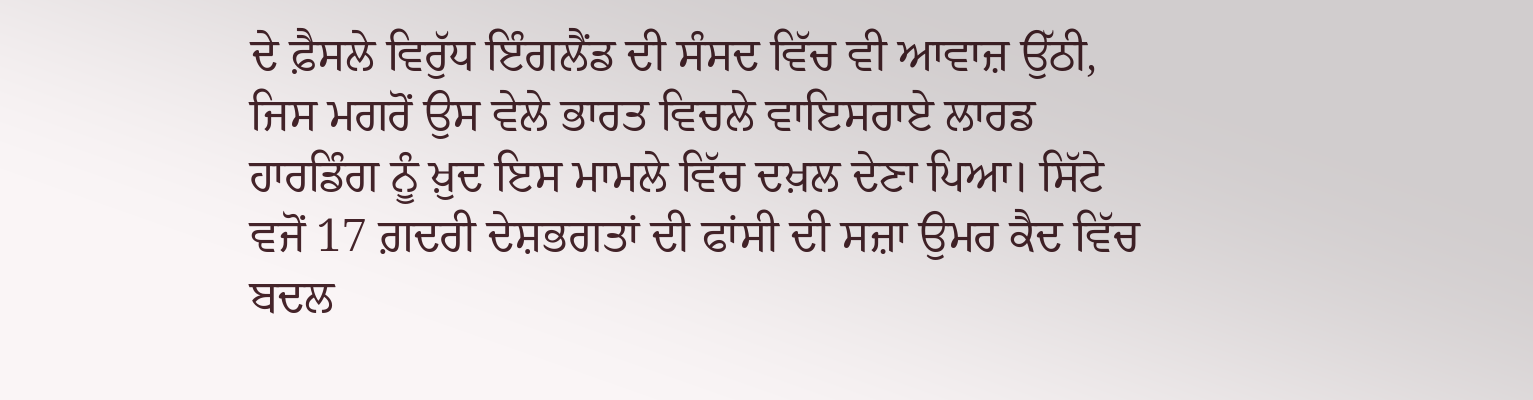ਦੇ ਫ਼ੈਸਲੇ ਵਿਰੁੱਧ ਇੰਗਲੈਂਡ ਦੀ ਸੰਸਦ ਵਿੱਚ ਵੀ ਆਵਾਜ਼ ਉੱਠੀ, ਜਿਸ ਮਗਰੋਂ ਉਸ ਵੇਲੇ ਭਾਰਤ ਵਿਚਲੇ ਵਾਇਸਰਾਏ ਲਾਰਡ ਹਾਰਡਿੰਗ ਨੂੰ ਖ਼ੁਦ ਇਸ ਮਾਮਲੇ ਵਿੱਚ ਦਖ਼ਲ ਦੇਣਾ ਪਿਆ। ਸਿੱਟੇ ਵਜੋਂ 17 ਗ਼ਦਰੀ ਦੇਸ਼ਭਗਤਾਂ ਦੀ ਫਾਂਸੀ ਦੀ ਸਜ਼ਾ ਉਮਰ ਕੈਦ ਵਿੱਚ ਬਦਲ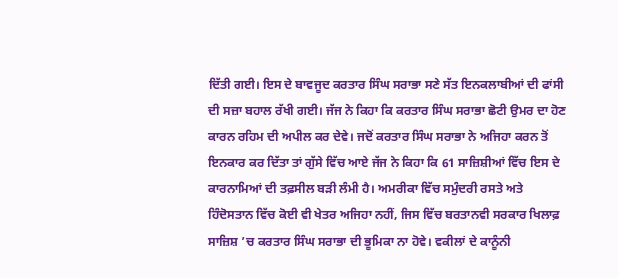ਦਿੱਤੀ ਗਈ। ਇਸ ਦੇ ਬਾਵਜੂਦ ਕਰਤਾਰ ਸਿੰਘ ਸਰਾਭਾ ਸਣੇ ਸੱਤ ਇਨਕਲਾਬੀਆਂ ਦੀ ਫਾਂਸੀ ਦੀ ਸਜ਼ਾ ਬਹਾਲ ਰੱਖੀ ਗਈ। ਜੱਜ ਨੇ ਕਿਹਾ ਕਿ ਕਰਤਾਰ ਸਿੰਘ ਸਰਾਭਾ ਛੋਟੀ ਉਮਰ ਦਾ ਹੋਣ ਕਾਰਨ ਰਹਿਮ ਦੀ ਅਪੀਲ ਕਰ ਦੇਵੇ। ਜਦੋਂ ਕਰਤਾਰ ਸਿੰਘ ਸਰਾਭਾ ਨੇ ਅਜਿਹਾ ਕਰਨ ਤੋਂ ਇਨਕਾਰ ਕਰ ਦਿੱਤਾ ਤਾਂ ਗੁੱਸੇ ਵਿੱਚ ਆਏ ਜੱਜ ਨੇ ਕਿਹਾ ਕਿ 61 ਸਾਜ਼ਿਸ਼ੀਆਂ ਵਿੱਚ ਇਸ ਦੇ ਕਾਰਨਾਮਿਆਂ ਦੀ ਤਫ਼ਸੀਲ ਬੜੀ ਲੰਮੀ ਹੈ। ਅਮਰੀਕਾ ਵਿੱਚ ਸਮੁੰਦਰੀ ਰਸਤੇ ਅਤੇ ਹਿੰਦੋਸਤਾਨ ਵਿੱਚ ਕੋਈ ਵੀ ਖੇਤਰ ਅਜਿਹਾ ਨਹੀਂ, ਜਿਸ ਵਿੱਚ ਬਰਤਾਨਵੀ ਸਰਕਾਰ ਖਿਲਾਫ਼ ਸਾਜ਼ਿਸ਼ ’ਚ ਕਰਤਾਰ ਸਿੰਘ ਸਰਾਭਾ ਦੀ ਭੂਮਿਕਾ ਨਾ ਹੋਵੇ। ਵਕੀਲਾਂ ਦੇ ਕਾਨੂੰਨੀ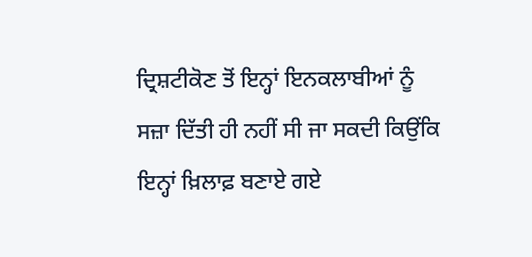ਦ੍ਰਿਸ਼ਟੀਕੋਣ ਤੋਂ ਇਨ੍ਹਾਂ ਇਨਕਲਾਬੀਆਂ ਨੂੰ ਸਜ਼ਾ ਦਿੱਤੀ ਹੀ ਨਹੀਂ ਸੀ ਜਾ ਸਕਦੀ ਕਿਉਂਕਿ ਇਨ੍ਹਾਂ ਖ਼ਿਲਾਫ਼ ਬਣਾਏ ਗਏ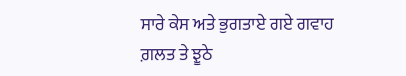ਸਾਰੇ ਕੇਸ ਅਤੇ ਭੁਗਤਾਏ ਗਏ ਗਵਾਹ ਗ਼ਲਤ ਤੇ ਝੂਠੇ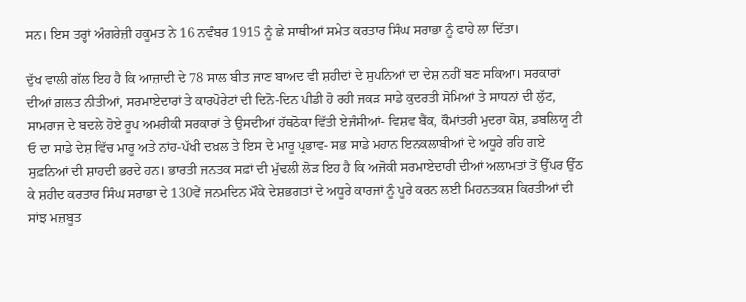ਸਨ। ਇਸ ਤਰ੍ਹਾਂ ਅੰਗਰੇਜ਼ੀ ਹਕੂਮਤ ਨੇ 16 ਨਵੰਬਰ 1915 ਨੂੰ ਛੇ ਸਾਥੀਆਂ ਸਮੇਤ ਕਰਤਾਰ ਸਿੰਘ ਸਰਾਭਾ ਨੂੰ ਫਾਹੇ ਲਾ ਦਿੱਤਾ।

ਦੁੱਖ ਵਾਲੀ ਗੱਲ ਇਹ ਹੈ ਕਿ ਆਜ਼ਾਦੀ ਦੇ 78 ਸਾਲ ਬੀਤ ਜਾਣ ਬਾਅਦ ਵੀ ਸ਼ਹੀਦਾਂ ਦੇ ਸੁਪਨਿਆਂ ਦਾ ਦੇਸ਼ ਨਹੀਂ ਬਣ ਸਕਿਆ। ਸਰਕਾਰਾਂ ਦੀਆਂ ਗ਼ਲਤ ਨੀਤੀਆਂ, ਸਰਮਾਏਦਾਰਾਂ ਤੇ ਕਾਰਪੋਰੇਟਾਂ ਦੀ ਦਿਨੋ-ਦਿਨ ਪੀਡੀ ਹੋ ਰਹੀ ਜਕੜ ਸਾਡੇ ਕੁਦਰਤੀ ਸੋਮਿਆਂ ਤੇ ਸਾਧਨਾਂ ਦੀ ਲੁੱਟ, ਸਾਮਰਾਜ ਦੇ ਬਦਲੇ ਹੋਏ ਰੂਪ ਅਮਰੀਕੀ ਸਰਕਾਰਾਂ ਤੇ ਉਸਦੀਆਂ ਹੱਥਠੋਕਾ ਵਿੱਤੀ ਏਜੰਸੀਆਂ- ਵਿਸ਼ਵ ਬੈਂਕ, ਕੌਮਾਂਤਰੀ ਮੁਦਰਾ ਕੋਸ਼, ਡਬਲਿਯੂ ਟੀ ਓ ਦਾ ਸਾਡੇ ਦੇਸ਼ ਵਿੱਚ ਮਾਰੂ ਅਤੇ ਨਾਂਹ-ਪੱਖੀ ਦਖ਼ਲ ਤੇ ਇਸ ਦੇ ਮਾਰੂ ਪ੍ਰਭਾਵ- ਸਭ ਸਾਡੇ ਮਹਾਨ ਇਨਕਲਾਬੀਆਂ ਦੇ ਅਧੂਰੇ ਰਹਿ ਗਏ ਸੁਫ਼ਨਿਆਂ ਦੀ ਸ਼ਾਹਦੀ ਭਰਦੇ ਹਨ। ਭਾਰਤੀ ਜਨਤਕ ਸਫ਼ਾਂ ਦੀ ਮੁੱਢਲੀ ਲੋੜ ਇਹ ਹੈ ਕਿ ਅਜੋਕੀ ਸਰਮਾਏਦਾਰੀ ਦੀਆਂ ਅਲਾਮਤਾਂ ਤੋਂ ਉੱਪਰ ਉੱਠ ਕੇ ਸ਼ਹੀਦ ਕਰਤਾਰ ਸਿੰਘ ਸਰਾਭਾ ਦੇ 130ਵੇਂ ਜਨਮਦਿਨ ਮੌਕੇ ਦੇਸ਼ਭਗਤਾਂ ਦੇ ਅਧੂਰੇ ਕਾਰਜਾਂ ਨੂੰ ਪੂਰੇ ਕਰਨ ਲਈ ਮਿਹਨਤਕਸ਼ ਕਿਰਤੀਆਂ ਦੀ ਸਾਂਝ ਮਜ਼ਬੂਤ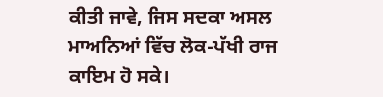ਕੀਤੀ ਜਾਵੇ, ਜਿਸ ਸਦਕਾ ਅਸਲ ਮਾਅਨਿਆਂ ਵਿੱਚ ਲੋਕ-ਪੱਖੀ ਰਾਜ ਕਾਇਮ ਹੋ ਸਕੇ।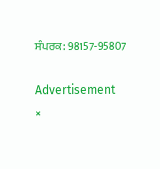ਸੰਪਰਕ: 98157-95807

Advertisement
×